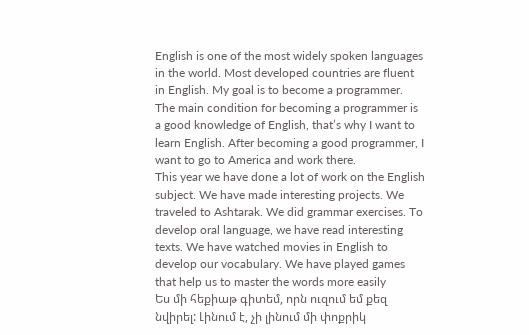English is one of the most widely spoken languages in the world. Most developed countries are fluent in English. My goal is to become a programmer. The main condition for becoming a programmer is a good knowledge of English, that’s why I want to learn English. After becoming a good programmer, I want to go to America and work there.
This year we have done a lot of work on the English subject. We have made interesting projects. We traveled to Ashtarak. We did grammar exercises. To develop oral language, we have read interesting texts. We have watched movies in English to develop our vocabulary. We have played games that help us to master the words more easily
Ես մի հեքիաթ գիտեմ, որն ուզում եմ քեզ նվիրել: Լինում է, չի լինում մի փոքրիկ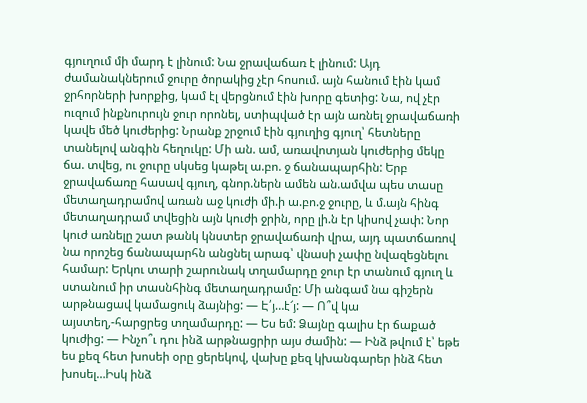գյուղում մի մարդ է լինում: Նա ջրավաճառ է լինում: Այդ ժամանակներում ջուրը ծորակից չէր հոսում. այն հանում էին կամ ջրհորների խորքից, կամ էլ վերցնում էին խորը գետից: Նա, ով չէր ուզում ինքնուրույն ջուր որոնել, ստիպված էր այն առնել ջրավաճառի կավե մեծ կուժերից: Նրանք շրջում էին գյուղից գյուղ՝ հետները տանելով անգին հեղուկը: Մի ան. ամ, առավոտյան կուժերից մեկը ճա. տվեց, ու ջուրը սկսեց կաթել ա.բո. ջ ճանապարհին: Երբ ջրավաճառը հասավ գյուղ, գնոր.ներն ամեն ան.ամվա պես տասը մետաղադրամով առան աջ կուժի մի.ի ա.բո.ջ ջուրը, և մ.այն հինգ մետաղադրամ տվեցին այն կուժի ջրին, որը լի.ն էր կիսով չափ: Նոր կուժ առնելը շատ թանկ կնստեր ջրավաճառի վրա, այդ պատճառով նա որոշեց ճանապարհն անցնել արագ՝ վնասի չափը նվազեցնելու համար: Երկու տարի շարունակ տղամարդը ջուր էր տանում գյուղ և ստանում իր տասնհինգ մետաղադրամը: Մի անգամ նա գիշերն արթնացավ կամացուկ ձայնից: — Է՛յ…է՜յ: — Ո՞վ կա այստեղ,-հարցրեց տղամարդը: — Ես եմ: Ձայնը գալիս էր ճաքած կուժից: — Ինչո՞ւ դու ինձ արթնացրիր այս ժամին: — Ինձ թվում է՝ եթե ես քեզ հետ խոսեի օրը ցերեկով, վախը քեզ կխանգարեր ինձ հետ խոսել…Իսկ ինձ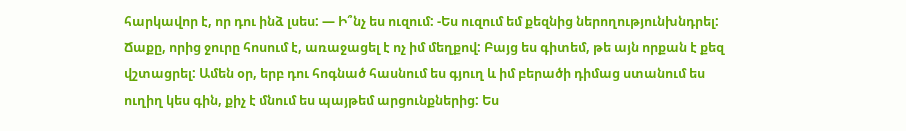հարկավոր է, որ դու ինձ լսես: — Ի՞նչ ես ուզում: -Ես ուզում եմ քեզնից ներողությունխնդրել: Ճաքը, որից ջուրը հոսում է, առաջացել է ոչ իմ մեղքով: Բայց ես գիտեմ, թե այն որքան է քեզ վշտացրել: Ամեն օր, երբ դու հոգնած հասնում ես գյուղ և իմ բերածի դիմաց ստանում ես ուղիղ կես գին, քիչ է մնում ես պայթեմ արցունքներից: Ես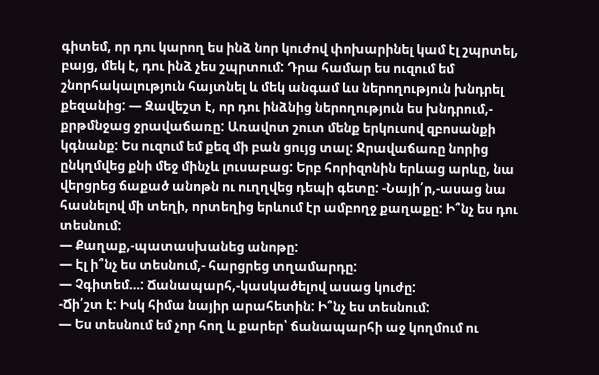գիտեմ, որ դու կարող ես ինձ նոր կուժով փոխարինել կամ էլ շպրտել, բայց, մեկ է, դու ինձ չես շպրտում: Դրա համար ես ուզում եմ շնորհակալություն հայտնել և մեկ անգամ ևս ներողություն խնդրել քեզանից: — Զավեշտ է, որ դու ինձնից ներողություն ես խնդրում,- քրթմնջաց ջրավաճառը: Առավոտ շուտ մենք երկուսով զբոսանքի կգնանք: Ես ուզում եմ քեզ մի բան ցույց տալ: Ջրավաճառը նորից ընկղմվեց քնի մեջ մինչև լուսաբաց: Երբ հորիզոնին երևաց արևը, նա վերցրեց ճաքած անոթն ու ուղղվեց դեպի գետը: -Նայի՛ր,-ասաց նա հասնելով մի տեղի, որտեղից երևում էր ամբողջ քաղաքը: Ի՞նչ ես դու տեսնում:
— Քաղաք,-պատասխանեց անոթը:
— Էլ ի՞նչ ես տեսնում,- հարցրեց տղամարդը:
— Չգիտեմ…: Ճանապարհ,-կասկածելով ասաց կուժը:
-Ճի՛շտ է: Իսկ հիմա նայիր արահետին: Ի՞նչ ես տեսնում:
— Ես տեսնում եմ չոր հող և քարեր՝ ճանապարհի աջ կողմում ու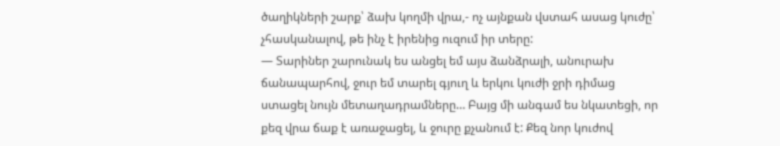ծաղիկների շարք՝ ձախ կողմի վրա,- ոչ այնքան վստահ ասաց կուժը՝ չհասկանալով, թե ինչ է իրենից ուզում իր տերը:
— Տարիներ շարունակ ես անցել եմ այս ձանձրալի, անուրախ ճանապարհով, ջուր եմ տարել գյուղ և երկու կուժի ջրի դիմաց ստացել նույն մետաղադրամները… Բայց մի անգամ ես նկատեցի, որ քեզ վրա ճաք է առաջացել, և ջուրը քչանում է: Քեզ նոր կուժով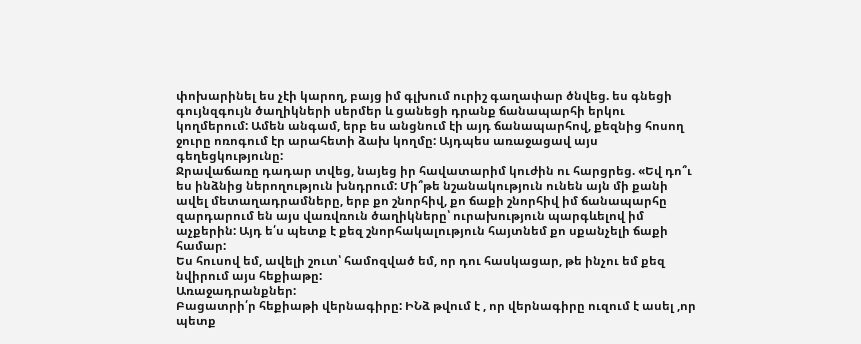փոխարինել ես չէի կարող, բայց իմ գլխում ուրիշ գաղափար ծնվեց. ես գնեցի գույնզգույն ծաղիկների սերմեր և ցանեցի դրանք ճանապարհի երկու կողմերում: Ամեն անգամ, երբ ես անցնում էի այդ ճանապարհով, քեզնից հոսող ջուրը ոռոգում էր արահետի ձախ կողմը: Այդպես առաջացավ այս գեղեցկությունը:
Ջրավաճառը դադար տվեց, նայեց իր հավատարիմ կուժին ու հարցրեց. «Եվ դո՞ւ ես ինձնից ներողություն խնդրում: Մի՞թե նշանակություն ունեն այն մի քանի ավել մետաղադրամները, երբ քո շնորհիվ, քո ճաքի շնորհիվ իմ ճանապարհը զարդարում են այս վառվռուն ծաղիկները՝ ուրախություն պարգևելով իմ աչքերին: Այդ ե՛ս պետք է քեզ շնորհակալություն հայտնեմ քո սքանչելի ճաքի համար:
Ես հուսով եմ, ավելի շուտ՝ համոզված եմ, որ դու հասկացար, թե ինչու եմ քեզ նվիրում այս հեքիաթը:
Առաջադրանքներ:
Բացատրի՛ր հեքիաթի վերնագիրը: ԻՆձ թվում է , որ վերնագիրը ուզում է ասել ,որ պետք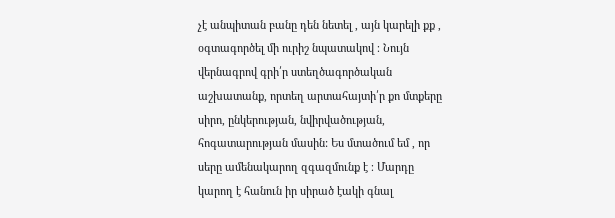չէ անպիտան բանը դեն նետել , այն կարելի քք , օգտագործել մի ուրիշ նպատակով ։ Նույն վերնագրով գրի՛ր ստեղծագործական աշխատանք, որտեղ արտահայտի՛ր քո մտքերը սիրո, ընկերության, նվիրվածության, հոգատարության մասին: Ես մտածում եմ , որ սերը ամենակարող զգազմունք է ։ Մարդը կարող է հանուն իր սիրած էակի գնալ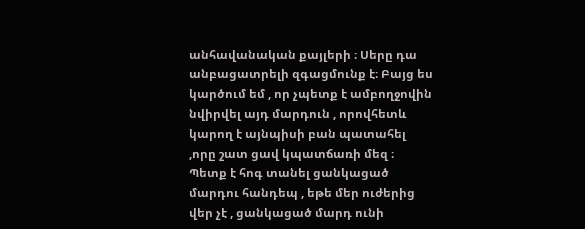անհավանական քայլերի ։ Սերը դա անբացատրելի զգացմունք է։ Բայց ես կարծում եմ , որ չպետք է ամբողջովին նվիրվել այդ մարդուն , որովհետև կարող է այնպիսի բան պատահել ,որը շատ ցավ կպատճառի մեզ ։ Պետք է հոգ տանել ցանկացած մարդու հանդեպ , եթե մեր ուժերից վեր չէ , ցանկացած մարդ ունի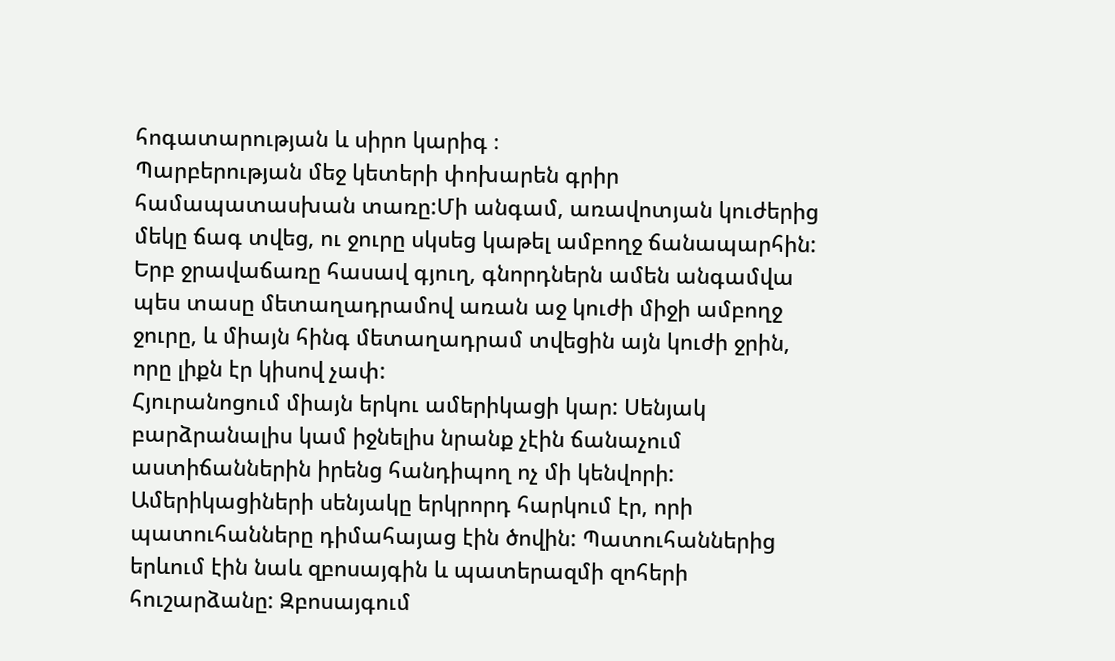հոգատարության և սիրո կարիգ ։
Պարբերության մեջ կետերի փոխարեն գրիր համապատասխան տառը:Մի անգամ, առավոտյան կուժերից մեկը ճագ տվեց, ու ջուրը սկսեց կաթել ամբողջ ճանապարհին: Երբ ջրավաճառը հասավ գյուղ, գնորդներն ամեն անգամվա պես տասը մետաղադրամով առան աջ կուժի միջի ամբողջ ջուրը, և միայն հինգ մետաղադրամ տվեցին այն կուժի ջրին, որը լիքն էր կիսով չափ:
Հյուրանոցում միայն երկու ամերիկացի կար: Սենյակ բարձրանալիս կամ իջնելիս նրանք չէին ճանաչում աստիճաններին իրենց հանդիպող ոչ մի կենվորի: Ամերիկացիների սենյակը երկրորդ հարկում էր, որի պատուհանները դիմահայաց էին ծովին: Պատուհաններից երևում էին նաև զբոսայգին և պատերազմի զոհերի հուշարձանը: Զբոսայգում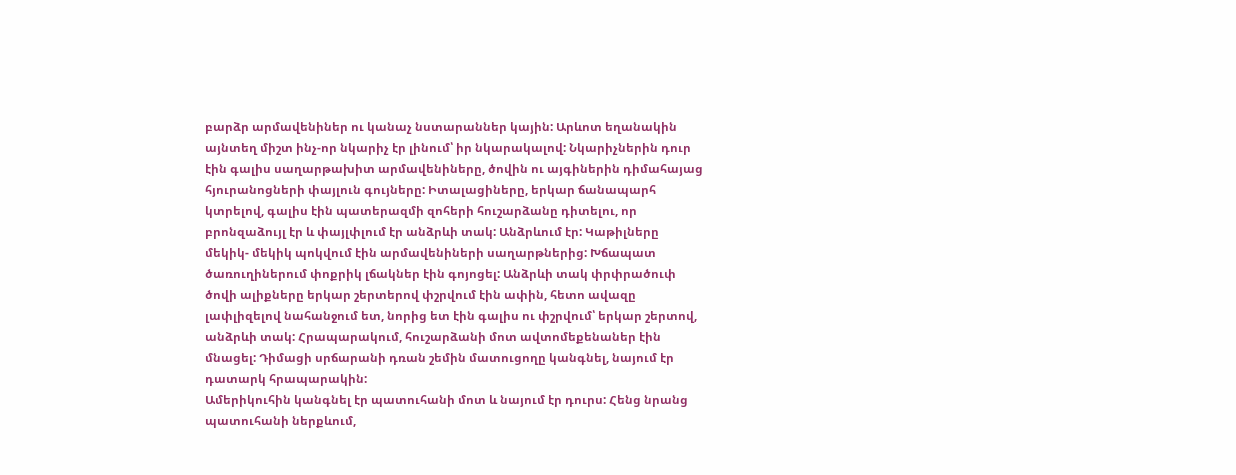բարձր արմավենիներ ու կանաչ նստարաններ կային: Արևոտ եղանակին այնտեղ միշտ ինչ-որ նկարիչ էր լինում՝ իր նկարակալով: Նկարիչներին դուր էին գալիս սաղարթախիտ արմավենիները, ծովին ու այգիներին դիմահայաց հյուրանոցների փայլուն գույները: Իտալացիները, երկար ճանապարհ կտրելով, գալիս էին պատերազմի զոհերի հուշարձանը դիտելու, որ բրոնզաձույլ էր և փայլփլում էր անձրևի տակ: Անձրևում էր: Կաթիլները մեկիկ- մեկիկ պոկվում էին արմավենիների սաղարթներից: Խճապատ ծառուղիներում փոքրիկ լճակներ էին գոյոցել: Անձրևի տակ փրփրածուփ ծովի ալիքները երկար շերտերով փշրվում էին ափին, հետո ավազը լափլիզելով նահանջում ետ, նորից ետ էին գալիս ու փշրվում՝ երկար շերտով, անձրևի տակ: Հրապարակում, հուշարձանի մոտ ավտոմեքենաներ էին մնացել: Դիմացի սրճարանի դռան շեմին մատուցողը կանգնել, նայում էր դատարկ հրապարակին:
Ամերիկուհին կանգնել էր պատուհանի մոտ և նայում էր դուրս: Հենց նրանց պատուհանի ներքևում,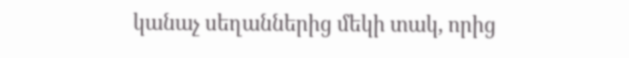կանաչ սեղաններից մեկի տակ, որից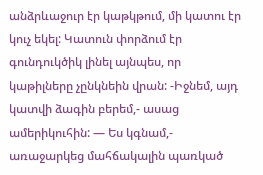անձրևաջուր էր կաթկթում, մի կատու էր կուչ եկել: Կատուն փորձում էր գունդուկծիկ լինել այնպես, որ կաթիլները չընկնեին վրան: -Իջնեմ, այդ կատվի ձագին բերեմ,- ասաց ամերիկուհին: — Ես կգնամ,- առաջարկեց մահճակալին պառկած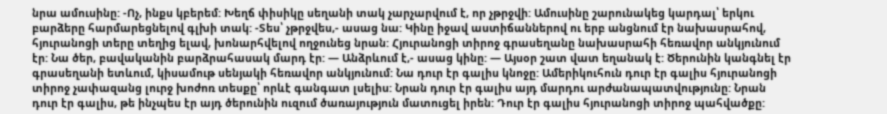նրա ամուսինը: -Ոչ, ինքս կբերեմ: Խեղճ փիսիկը սեղանի տակ չարչարվում է, որ չթրջվի: Ամուսինը շարունակեց կարդալ՝ երկու բարձերը հարմարեցնելով գլխի տակ: -Տես՝ չթրջվես,- ասաց նա: Կինը իջավ աստիճաններով ու երբ անցնում էր նախասրահով, հյուրանոցի տերը տեղից ելավ, խոնարհվելով ողջունեց նրան: Հյուրանոցի տիրոջ գրասեղանը նախասրահի հեռավոր անկյունում էր: Նա ծեր, բավականին բարձրահասակ մարդ էր: — Անձրևում է,- ասաց կինը: — Այսօր շատ վատ եղանակ է: Ծերունին կանգնել էր գրասեղանի ետևում, կիսամութ սենյակի հեռավոր անկյունում: Նա դուր էր գալիս կնոջը: Ամերիկուհուն դուր էր գալիս հյուրանոցի տիրոջ չափազանց լուրջ խոժոռ տեսքը՝ որևէ գանգատ լսելիս: Նրան դուր էր գալիս այդ մարդու արժանապատվությունը: Նրան դուր էր գալիս, թե ինչպես էր այդ ծերունին ուզում ծառայություն մատուցել իրեն: Դուր էր գալիս հյուրանոցի տիրոջ պահվածքը: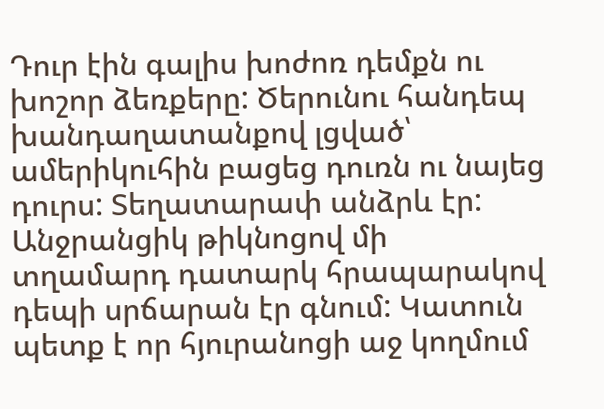Դուր էին գալիս խոժոռ դեմքն ու խոշոր ձեռքերը: Ծերունու հանդեպ խանդաղատանքով լցված՝ ամերիկուհին բացեց դուռն ու նայեց դուրս: Տեղատարափ անձրև էր: Անջրանցիկ թիկնոցով մի տղամարդ դատարկ հրապարակով դեպի սրճարան էր գնում: Կատուն պետք է որ հյուրանոցի աջ կողմում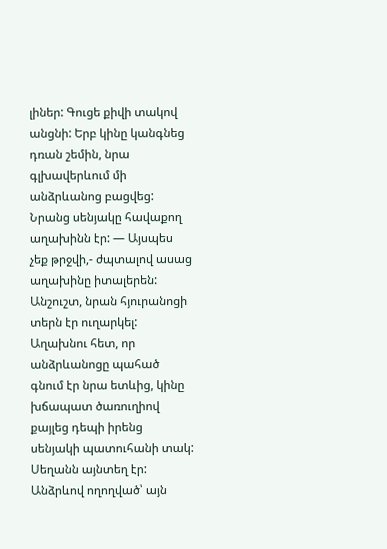լիներ: Գուցե քիվի տակով անցնի: Երբ կինը կանգնեց դռան շեմին, նրա գլխավերևում մի անձրևանոց բացվեց: Նրանց սենյակը հավաքող աղախինն էր: — Այսպես չեք թրջվի,- ժպտալով ասաց աղախինը իտալերեն: Անշուշտ, նրան հյուրանոցի տերն էր ուղարկել: Աղախնու հետ, որ անձրևանոցը պահած գնում էր նրա ետևից, կինը խճապատ ծառուղիով քայլեց դեպի իրենց սենյակի պատուհանի տակ: Սեղանն այնտեղ էր: Անձրևով ողողված՝ այն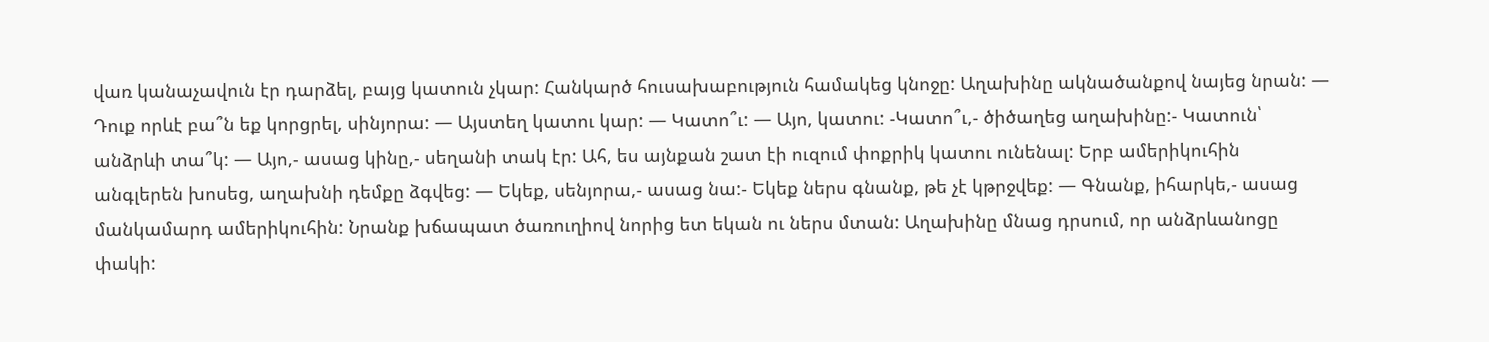վառ կանաչավուն էր դարձել, բայց կատուն չկար: Հանկարծ հուսախաբություն համակեց կնոջը: Աղախինը ակնածանքով նայեց նրան: — Դուք որևէ բա՞ն եք կորցրել, սինյորա: — Այստեղ կատու կար: — Կատո՞ւ: — Այո, կատու: -Կատո՞ւ,- ծիծաղեց աղախինը:- Կատուն՝ անձրևի տա՞կ: — Այո,- ասաց կինը,- սեղանի տակ էր: Ահ, ես այնքան շատ էի ուզում փոքրիկ կատու ունենալ: Երբ ամերիկուհին անգլերեն խոսեց, աղախնի դեմքը ձգվեց: — Եկեք, սենյորա,- ասաց նա:- Եկեք ներս գնանք, թե չէ կթրջվեք: — Գնանք, իհարկե,- ասաց մանկամարդ ամերիկուհին: Նրանք խճապատ ծառուղիով նորից ետ եկան ու ներս մտան: Աղախինը մնաց դրսում, որ անձրևանոցը փակի: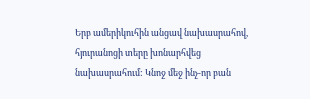Երբ ամերիկուհին անցավ նախասրահով, հյուրանոցի տերը խոնարհվեց նախասրահում: Կնոջ մեջ ինչ-որ բան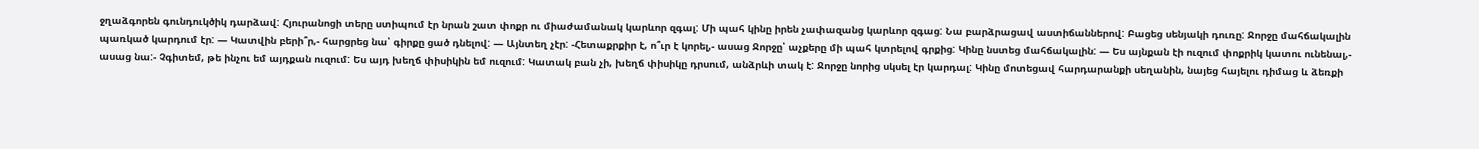ջղաձգորեն գունդուկծիկ դարձավ: Հյուրանոցի տերը ստիպում էր նրան շատ փոքր ու միաժամանակ կարևոր զգալ: Մի պահ կինը իրեն չափազանց կարևոր զգաց: Նա բարձրացավ աստիճաններով: Բացեց սենյակի դուռը: Ջորջը մահճակալին պառկած կարդում էր: — Կատվին բերի՞ր,- հարցրեց նա՝ գիրքը ցած դնելով: — Այնտեղ չէր: -Հետաքրքիր է, ո՞ւր է կորել,- ասաց Ջորջը՝ աչքերը մի պահ կտրելով գրքից: Կինը նստեց մահճակալին: — Ես այնքան էի ուզում փոքրիկ կատու ունենալ,- ասաց նա:- Չգիտեմ, թե ինչու եմ այդքան ուզում: Ես այդ խեղճ փիսիկին եմ ուզում: Կատակ բան չի, խեղճ փիսիկը դրսում, անձրևի տակ է: Ջորջը նորից սկսել էր կարդալ: Կինը մոտեցավ հարդարանքի սեղանին, նայեց հայելու դիմաց և ձեռքի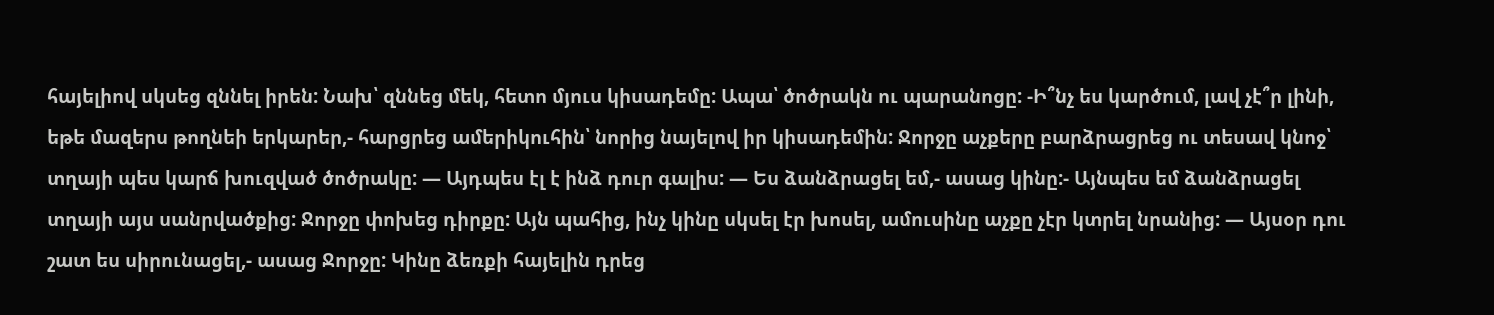հայելիով սկսեց զննել իրեն: Նախ՝ զննեց մեկ, հետո մյուս կիսադեմը: Ապա՝ ծոծրակն ու պարանոցը: -Ի՞նչ ես կարծում, լավ չէ՞ր լինի, եթե մազերս թողնեի երկարեր,- հարցրեց ամերիկուհին՝ նորից նայելով իր կիսադեմին: Ջորջը աչքերը բարձրացրեց ու տեսավ կնոջ՝ տղայի պես կարճ խուզված ծոծրակը: — Այդպես էլ է ինձ դուր գալիս: — Ես ձանձրացել եմ,- ասաց կինը:- Այնպես եմ ձանձրացել տղայի այս սանրվածքից: Ջորջը փոխեց դիրքը: Այն պահից, ինչ կինը սկսել էր խոսել, ամուսինը աչքը չէր կտրել նրանից: — Այսօր դու շատ ես սիրունացել,- ասաց Ջորջը: Կինը ձեռքի հայելին դրեց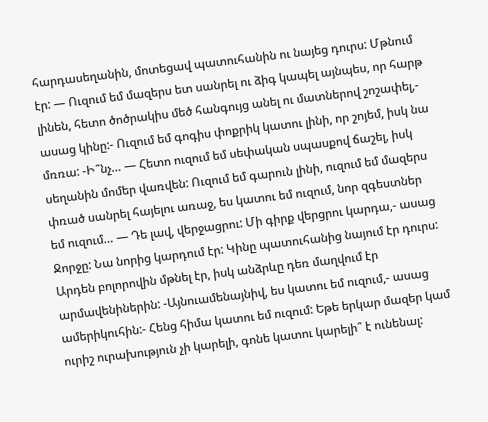հարդասեղանին, մոտեցավ պատուհանին ու նայեց դուրս: Մթնում էր: — Ուզում եմ մազերս ետ սանրել ու ձիգ կապել այնպես, որ հարթ լինեն, հետո ծոծրակիս մեծ հանգույց անել ու մատներով շոշափել,- ասաց կինը:- Ուզում եմ գոգիս փոքրիկ կատու լինի, որ շոյեմ, իսկ նա մռռա: -Ի՞նչ… — Հետո ուզում եմ սեփական սպասքով ճաշել, իսկ սեղանին մոմեր վառվեն: Ուզում եմ գարուն լինի, ուզում եմ մազերս փռած սանրել հայելու առաջ, ես կատու եմ ուզում, նոր զգեստներ եմ ուզում… — Դե լավ, վերջացրու: Մի գիրք վերցրու կարդա,- ասաց Ջորջը: Նա նորից կարդում էր: Կինը պատուհանից նայում էր դուրս: Արդեն բոլորովին մթնել էր, իսկ անձրևը դեռ մաղվում էր արմավենիներին: -Այնուամենայնիվ, ես կատու եմ ուզում,- ասաց ամերիկուհին:- Հենց հիմա կատու եմ ուզում: Եթե երկար մազեր կամ ուրիշ ուրախություն չի կարելի, գոնե կատու կարելի՞ է ունենալ: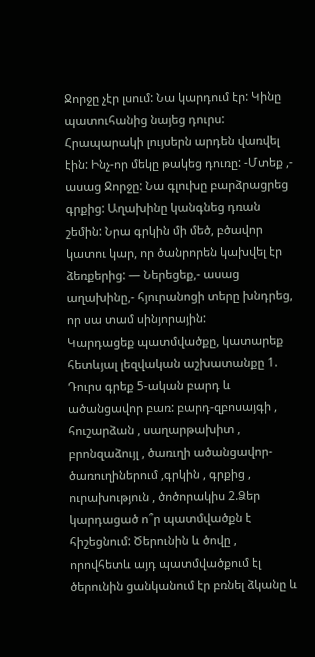Ջորջը չէր լսում: Նա կարդում էր: Կինը պատուհանից նայեց դուրս: Հրապարակի լույսերն արդեն վառվել էին: Ինչ-որ մեկը թակեց դուռը: -Մտեք ,- ասաց Ջորջը: Նա գլուխը բարձրացրեց գրքից: Աղախինը կանգնեց դռան շեմին: Նրա գրկին մի մեծ, բծավոր կատու կար, որ ծանրորեն կախվել էր ձեռքերից: — Ներեցեք,- ասաց աղախինը,- հյուրանոցի տերը խնդրեց, որ սա տամ սինյորային:
Կարդացեք պատմվածքը, կատարեք հետևյալ լեզվական աշխատանքը 1. Դուրս գրեք 5-ական բարդ և ածանցավոր բառ: բարդ-զբոսայգի , հուշարձան , սաղարթախիտ , բրոնզաձույլ , ծառւղի ածանցավոր-ծառուղիներում ,գրկին , գրքից , ուրախություն , ծոծորակիս 2.Ձեր կարդացած ո՞ր պատմվածքն է հիշեցնում: Ծերունին և ծովը , որովհետև այդ պատմվածքում էլ ծերունին ցանկանում էր բռնել ձկանը և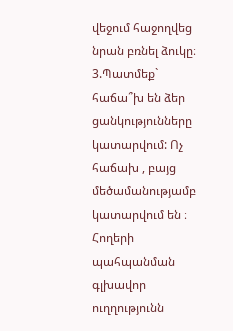վեջում հաջողվեց նրան բռնել ձուկը։ 3.Պատմեք` հաճա՞խ են ձեր ցանկությունները կատարվում: Ոչ հաճախ , բայց մեծամանությամբ կատարվում են ։
Հողերի պահպանման գլխավոր ուղղությունն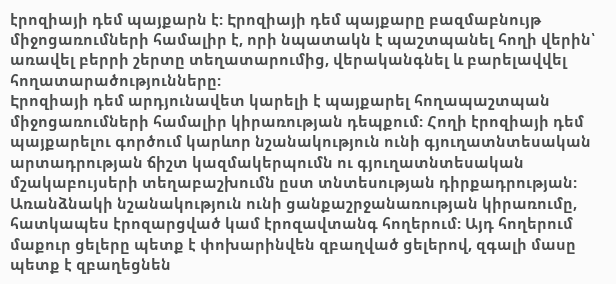էրոզիայի դեմ պայքարն է: Էրոզիայի դեմ պայքարը բազմաբնույթ միջոցառումների համալիր է, որի նպատակն է պաշտպանել հողի վերին՝ առավել բերրի շերտը տեղատարումից, վերականգնել և բարելավվել հողատարածությունները:
Էրոզիայի դեմ արդյունավետ կարելի է պայքարել հողապաշտպան միջոցառումների համալիր կիրառության դեպքում: Հողի էրոզիայի դեմ պայքարելու գործում կարևոր նշանակություն ունի գյուղատնտեսական արտադրության ճիշտ կազմակերպումն ու գյուղատնտեսական մշակաբույսերի տեղաբաշխումն ըստ տնտեսության դիրքադրության: Առանձնակի նշանակություն ունի ցանքաշրջանառության կիրառումը, հատկապես էրոզարցված կամ էրոզավտանգ հողերում: Այդ հողերում մաքուր ցելերը պետք է փոխարինվեն զբաղված ցելերով, զգալի մասը պետք է զբաղեցնեն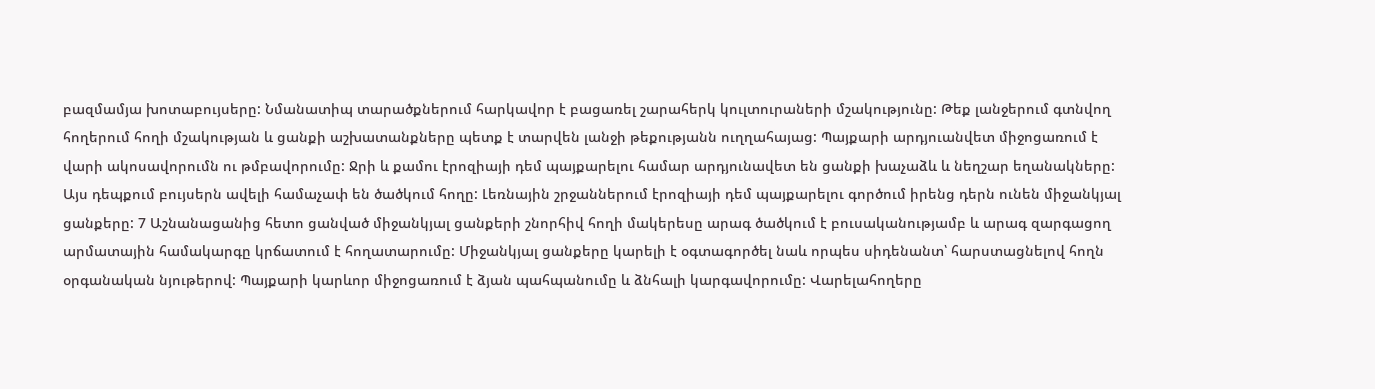բազմամյա խոտաբույսերը: Նմանատիպ տարածքներում հարկավոր է բացառել շարահերկ կուլտուրաների մշակությունը: Թեք լանջերում գտնվող հողերում հողի մշակության և ցանքի աշխատանքները պետք է տարվեն լանջի թեքությանն ուղղահայաց: Պայքարի արդյուանվետ միջոցառում է վարի ակոսավորումն ու թմբավորումը: Ջրի և քամու էրոզիայի դեմ պայքարելու համար արդյունավետ են ցանքի խաչաձև և նեղշար եղանակները: Այս դեպքում բույսերն ավելի համաչափ են ծածկում հողը: Լեռնային շրջաններում էրոզիայի դեմ պայքարելու գործում իրենց դերն ունեն միջանկյալ ցանքերը: 7 Աշնանացանից հետո ցանված միջանկյալ ցանքերի շնորհիվ հողի մակերեսը արագ ծածկում է բուսականությամբ և արագ զարգացող արմատային համակարգը կրճատում է հողատարումը: Միջանկյալ ցանքերը կարելի է օգտագործել նաև որպես սիդենանտ՝ հարստացնելով հողն օրգանական նյութերով: Պայքարի կարևոր միջոցառում է ձյան պահպանումը և ձնհալի կարգավորումը: Վարելահողերը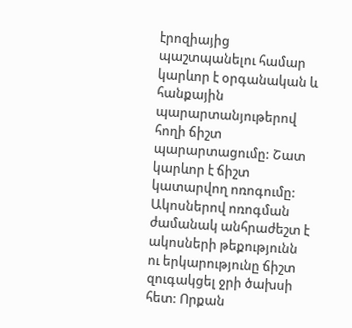էրոզիայից պաշտպանելու համար կարևոր է օրգանական և հանքային պարարտանյութերով հողի ճիշտ պարարտացումը: Շատ կարևոր է ճիշտ կատարվող ոռոգումը: Ակոսներով ոռոգման ժամանակ անհրաժեշտ է ակոսների թեքությունն ու երկարությունը ճիշտ զուգակցել ջրի ծախսի հետ: Որքան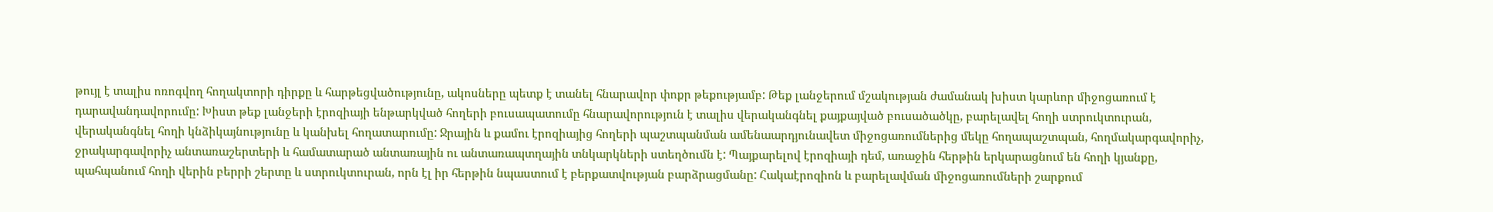թույլ է տալիս ոռոգվող հողակտորի դիրքը և հարթեցվածությունը, ակոսները պետք է տանել հնարավոր փոքր թեքությամբ: Թեք լանջերում մշակության ժամանակ խիստ կարևոր միջոցառում է դարավանդավորումը: Խիստ թեք լանջերի էրոզիայի ենթարկված հողերի բուսապատումը հնարավորություն է տալիս վերականգնել քայքայված բուսածածկը, բարելավել հողի ստրուկտուրան, վերականգնել հողի կնձիկայնությունը և կանխել հողատարումը: Ջրային և քամու էրոզիայից հողերի պաշտպանման ամենաարդյունավետ միջոցառումներից մեկը հողապաշտպան, հողմակարգավորիչ,
ջրակարգավորիչ անտառաշերտերի և համատարած անտառային ու անտառապտղային տնկարկների ստեղծումն է: Պայքարելով էրոզիայի դեմ, առաջին հերթին երկարացնում են հողի կյանքը, պահպանում հողի վերին բերրի շերտը և ստրուկտուրան, որն էլ իր հերթին նպաստում է բերքատվության բարձրացմանը: Հակաէրոզիոն և բարելավման միջոցառումների շարքում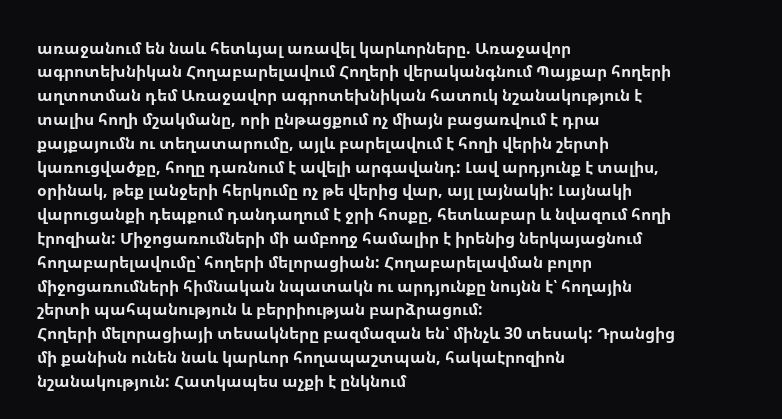առաջանում են նաև հետևյալ առավել կարևորները. Առաջավոր ագրոտեխնիկան Հողաբարելավում Հողերի վերականգնում Պայքար հողերի աղտոտման դեմ Առաջավոր ագրոտեխնիկան հատուկ նշանակություն է տալիս հողի մշակմանը, որի ընթացքում ոչ միայն բացառվում է դրա քայքայումն ու տեղատարումը, այլև բարելավում է հողի վերին շերտի կառուցվածքը, հողը դառնում է ավելի արգավանդ: Լավ արդյունք է տալիս, օրինակ, թեք լանջերի հերկումը ոչ թե վերից վար, այլ լայնակի: Լայնակի վարուցանքի դեպքում դանդաղում է ջրի հոսքը, հետևաբար և նվազում հողի էրոզիան: Միջոցառումների մի ամբողջ համալիր է իրենից ներկայացնում հողաբարելավումը՝ հողերի մելորացիան: Հողաբարելավման բոլոր միջոցառումների հիմնական նպատակն ու արդյունքը նույնն է՝ հողային շերտի պահպանություն և բերրիության բարձրացում:
Հողերի մելորացիայի տեսակները բազմազան են՝ մինչև 30 տեսակ: Դրանցից մի քանիսն ունեն նաև կարևոր հողապաշտպան, հակաէրոզիոն նշանակություն: Հատկապես աչքի է ընկնում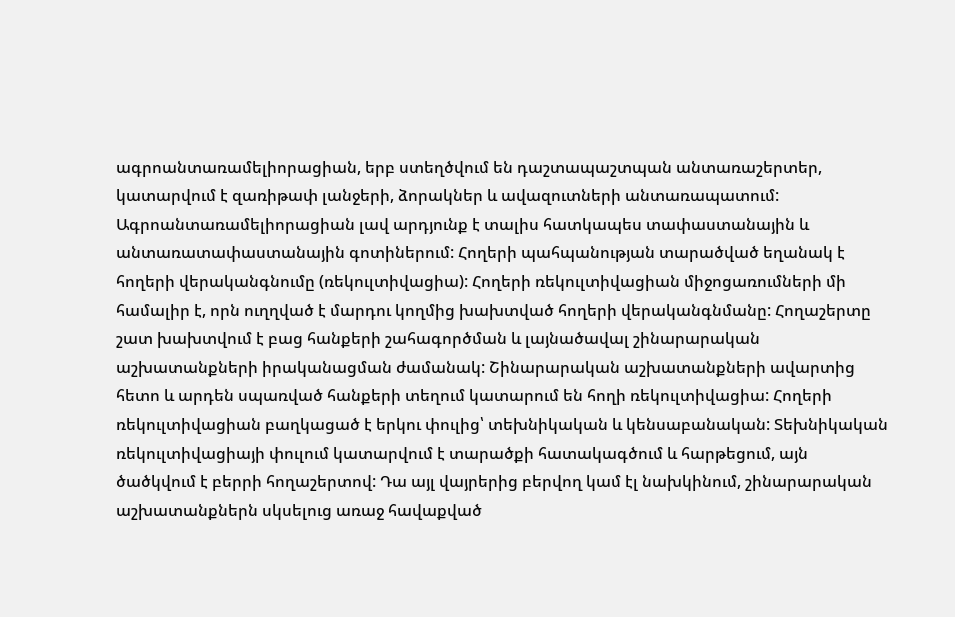ագրոանտառամելիորացիան, երբ ստեղծվում են դաշտապաշտպան անտառաշերտեր, կատարվում է զառիթափ լանջերի, ձորակներ և ավազուտների անտառապատում: Ագրոանտառամելիորացիան լավ արդյունք է տալիս հատկապես տափաստանային և անտառատափաստանային գոտիներում: Հողերի պահպանության տարածված եղանակ է հողերի վերականգնումը (ռեկուլտիվացիա): Հողերի ռեկուլտիվացիան միջոցառումների մի համալիր է, որն ուղղված է մարդու կողմից խախտված հողերի վերականգնմանը: Հողաշերտը շատ խախտվում է բաց հանքերի շահագործման և լայնածավալ շինարարական աշխատանքների իրականացման ժամանակ: Շինարարական աշխատանքների ավարտից հետո և արդեն սպառված հանքերի տեղում կատարում են հողի ռեկուլտիվացիա: Հողերի ռեկուլտիվացիան բաղկացած է երկու փուլից՝ տեխնիկական և կենսաբանական: Տեխնիկական ռեկուլտիվացիայի փուլում կատարվում է տարածքի հատակագծում և հարթեցում, այն ծածկվում է բերրի հողաշերտով: Դա այլ վայրերից բերվող կամ էլ նախկինում, շինարարական աշխատանքներն սկսելուց առաջ հավաքված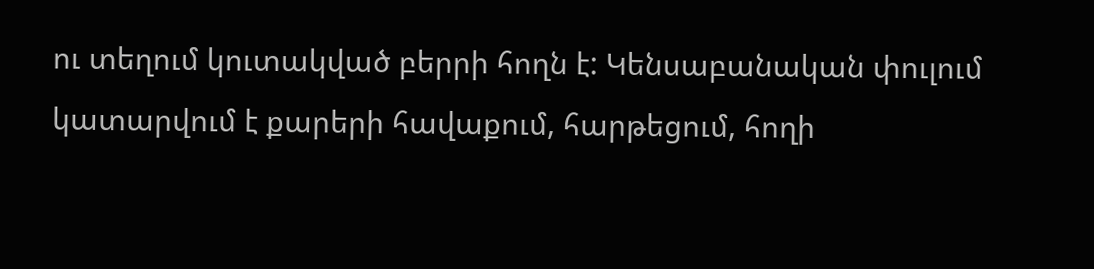ու տեղում կուտակված բերրի հողն է: Կենսաբանական փուլում կատարվում է քարերի հավաքում, հարթեցում, հողի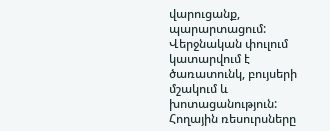վարուցանք, պարարտացում: Վերջնական փուլում կատարվում է ծառատունկ, բույսերի մշակում և խոտացանություն: Հողային ռեսուրսները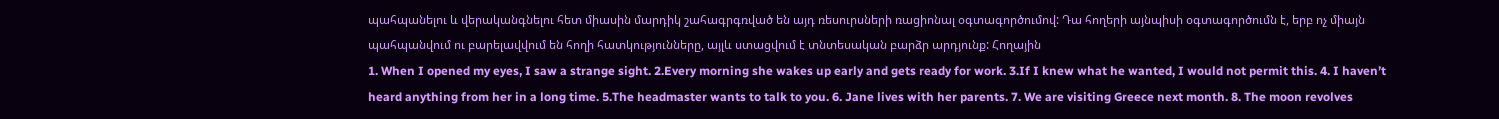պահպանելու և վերականգնելու հետ միասին մարդիկ շահագրգռված են այդ ռեսուրսների ռացիոնալ օգտագործումով: Դա հողերի այնպիսի օգտագործումն է, երբ ոչ միայն պահպանվում ու բարելավվում են հողի հատկությունները, այլև ստացվում է տնտեսական բարձր արդյունք: Հողային
1. When I opened my eyes, I saw a strange sight. 2.Every morning she wakes up early and gets ready for work. 3.If I knew what he wanted, I would not permit this. 4. I haven’t heard anything from her in a long time. 5.The headmaster wants to talk to you. 6. Jane lives with her parents. 7. We are visiting Greece next month. 8. The moon revolves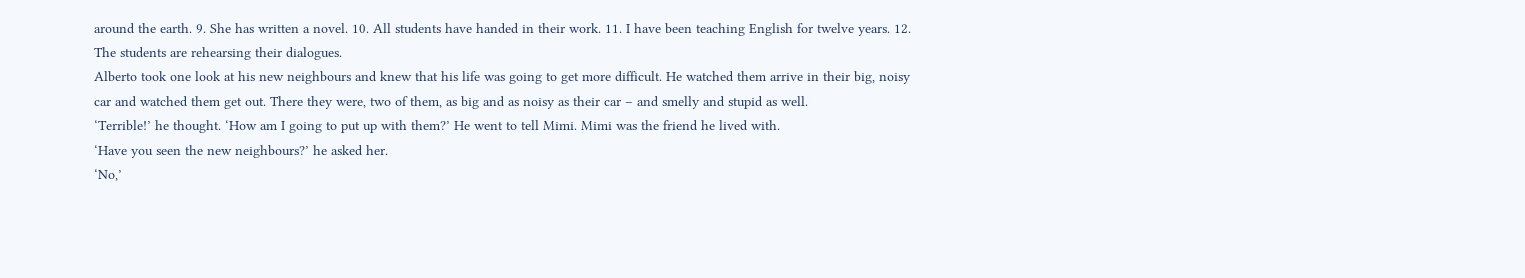around the earth. 9. She has written a novel. 10. All students have handed in their work. 11. I have been teaching English for twelve years. 12. The students are rehearsing their dialogues.
Alberto took one look at his new neighbours and knew that his life was going to get more difficult. He watched them arrive in their big, noisy car and watched them get out. There they were, two of them, as big and as noisy as their car – and smelly and stupid as well.
‘Terrible!’ he thought. ‘How am I going to put up with them?’ He went to tell Mimi. Mimi was the friend he lived with.
‘Have you seen the new neighbours?’ he asked her.
‘No,’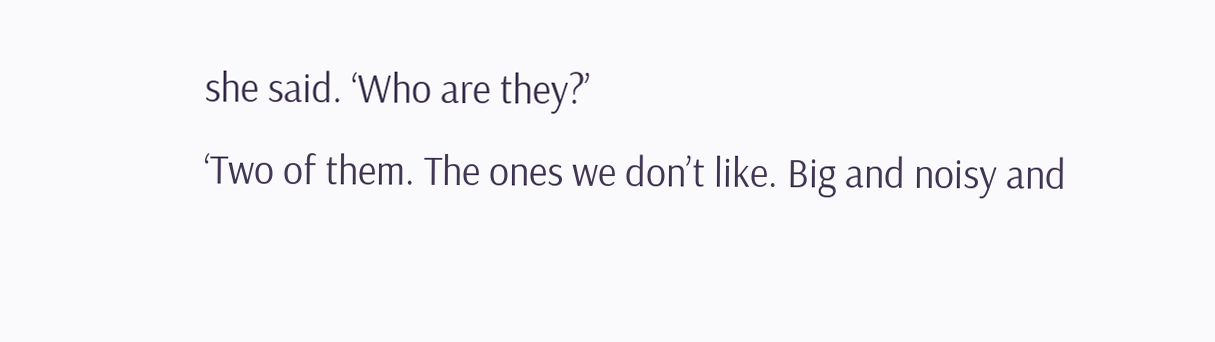she said. ‘Who are they?’
‘Two of them. The ones we don’t like. Big and noisy and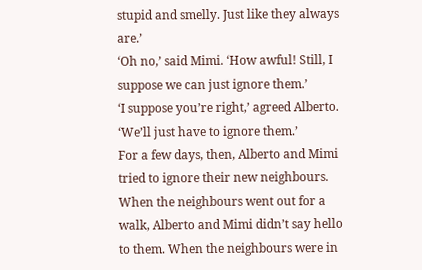stupid and smelly. Just like they always are.’
‘Oh no,’ said Mimi. ‘How awful! Still, I suppose we can just ignore them.’
‘I suppose you’re right,’ agreed Alberto. ‘We’ll just have to ignore them.’
For a few days, then, Alberto and Mimi tried to ignore their new neighbours. When the neighbours went out for a walk, Alberto and Mimi didn’t say hello to them. When the neighbours were in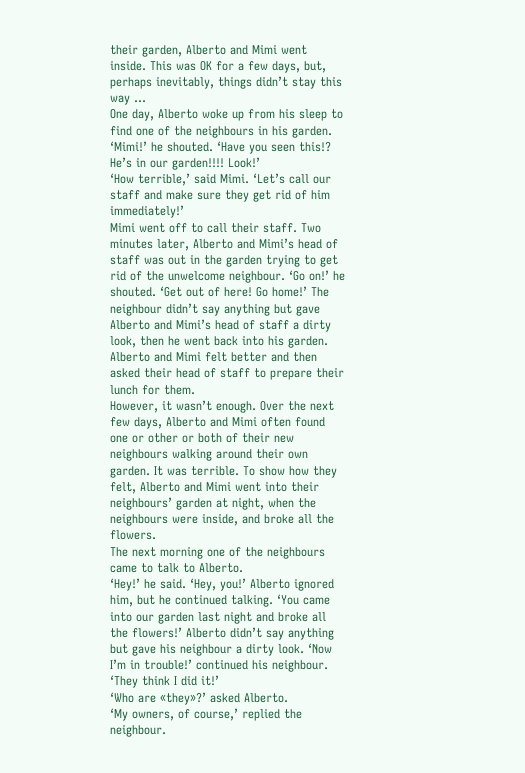their garden, Alberto and Mimi went inside. This was OK for a few days, but, perhaps inevitably, things didn’t stay this way …
One day, Alberto woke up from his sleep to find one of the neighbours in his garden. ‘Mimi!’ he shouted. ‘Have you seen this!? He’s in our garden!!!! Look!’
‘How terrible,’ said Mimi. ‘Let’s call our staff and make sure they get rid of him immediately!’
Mimi went off to call their staff. Two minutes later, Alberto and Mimi’s head of staff was out in the garden trying to get rid of the unwelcome neighbour. ‘Go on!’ he shouted. ‘Get out of here! Go home!’ The neighbour didn’t say anything but gave Alberto and Mimi’s head of staff a dirty look, then he went back into his garden. Alberto and Mimi felt better and then asked their head of staff to prepare their lunch for them.
However, it wasn’t enough. Over the next few days, Alberto and Mimi often found one or other or both of their new neighbours walking around their own garden. It was terrible. To show how they felt, Alberto and Mimi went into their neighbours’ garden at night, when the neighbours were inside, and broke all the flowers.
The next morning one of the neighbours came to talk to Alberto.
‘Hey!’ he said. ‘Hey, you!’ Alberto ignored him, but he continued talking. ‘You came into our garden last night and broke all the flowers!’ Alberto didn’t say anything but gave his neighbour a dirty look. ‘Now I’m in trouble!’ continued his neighbour. ‘They think I did it!’
‘Who are «they»?’ asked Alberto.
‘My owners, of course,’ replied the neighbour.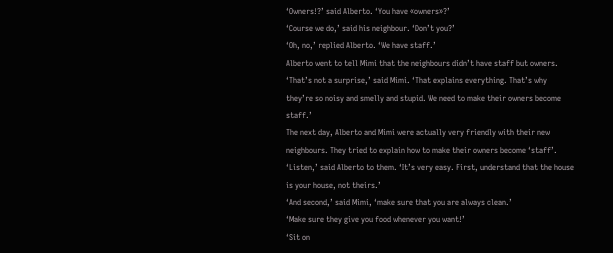‘Owners!?’ said Alberto. ‘You have «owners»?’
‘Course we do,’ said his neighbour. ‘Don’t you?’
‘Oh, no,’ replied Alberto. ‘We have staff.’
Alberto went to tell Mimi that the neighbours didn’t have staff but owners.
‘That’s not a surprise,’ said Mimi. ‘That explains everything. That’s why they’re so noisy and smelly and stupid. We need to make their owners become staff.’
The next day, Alberto and Mimi were actually very friendly with their new neighbours. They tried to explain how to make their owners become ‘staff’.
‘Listen,’ said Alberto to them. ‘It’s very easy. First, understand that the house is your house, not theirs.’
‘And second,’ said Mimi, ‘make sure that you are always clean.’
‘Make sure they give you food whenever you want!’
‘Sit on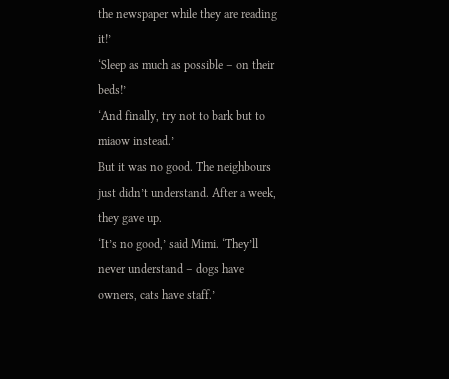the newspaper while they are reading it!’
‘Sleep as much as possible – on their beds!’
‘And finally, try not to bark but to miaow instead.’
But it was no good. The neighbours just didn’t understand. After a week, they gave up.
‘It’s no good,’ said Mimi. ‘They’ll never understand – dogs have owners, cats have staff.’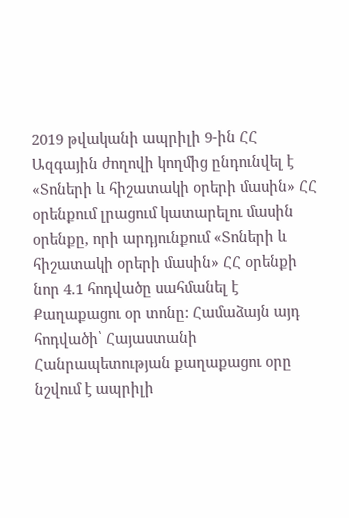2019 թվականի ապրիլի 9-ին ՀՀ Ազգային ժողովի կողմից ընդունվել է «Տոների և հիշատակի օրերի մասին» ՀՀ օրենքում լրացում կատարելու մասին օրենքը, որի արդյունքում «Տոների և հիշատակի օրերի մասին» ՀՀ օրենքի նոր 4.1 հոդվածը սահմանել է Քաղաքացու օր տոնը: Համաձայն այդ հոդվածի՝ Հայաստանի Հանրապետության քաղաքացու օրը նշվում է ապրիլի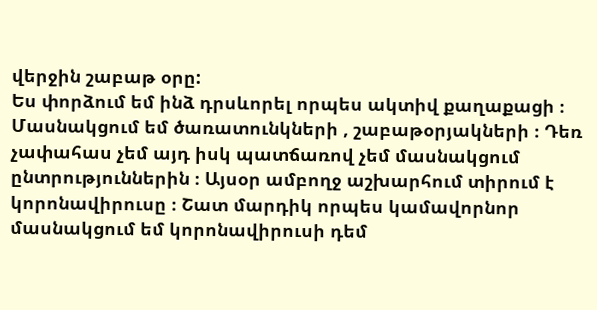վերջին շաբաթ օրը:
Ես փորձում եմ ինձ դրսևորել որպես ակտիվ քաղաքացի ։ Մասնակցում եմ ծառատունկների , շաբաթօրյակների ։ Դեռ չափահաս չեմ այդ իսկ պատճառով չեմ մասնակցում ընտրություններին ։ Այսօր ամբողջ աշխարհում տիրում է կորոնավիրուսը ։ Շատ մարդիկ որպես կամավորնոր մասնակցում եմ կորոնավիրուսի դեմ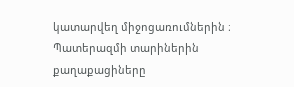կատարվեղ միջոցառումներին ։ Պատերազմի տարիներին քաղաքացիները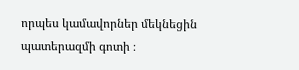որպես կամավորներ մեկնեցին պատերազմի գոտի ։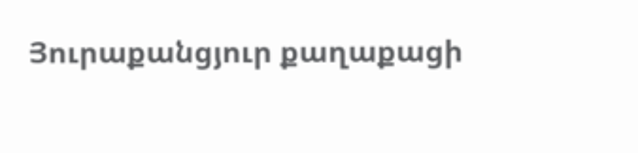Յուրաքանցյուր քաղաքացի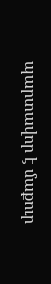պարտավոր է մաքուր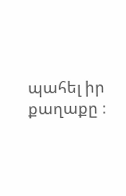պահել իր քաղաքը ։